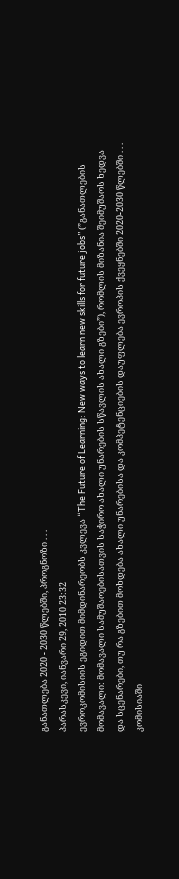განათლება 2020 - 2030 წლებში, პროგნოზი . . .
პარასკევი, იანვარი 29, 2010 23:32
ევროკომისიის ეგიდით მიმდინარეობს კვლევა “The Future of Learning: New ways to learn new skills for future jobs” (”განათლების მომავალი: მომავალი სამუშაოებისათვის საჭირო ახალი უნარების სწავლის ახალი გზები”), რომლის მიზანია შეიმუშაოს ხედვა და სცენარები, თუ რა გზებით მოხდება ახალი უნარებისა და კომპეტენციების დაუფლება ევროპის ქვეყნებში 2020-2030 წლებში . . .
კომისიაში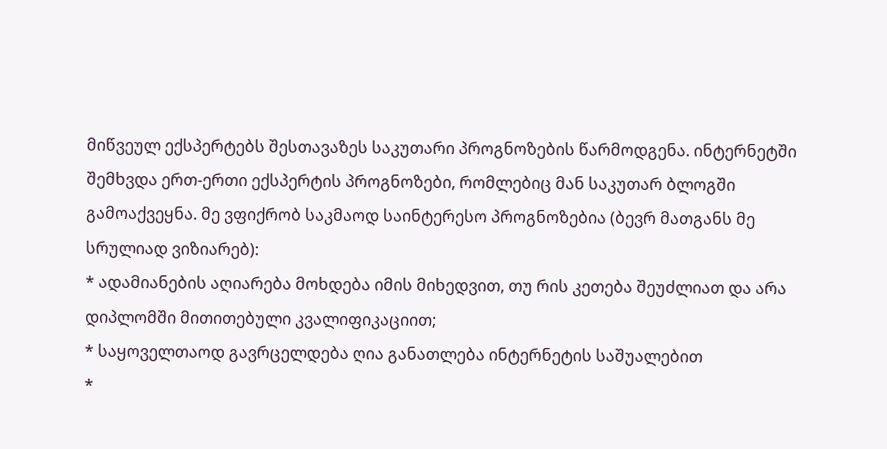მიწვეულ ექსპერტებს შესთავაზეს საკუთარი პროგნოზების წარმოდგენა. ინტერნეტში შემხვდა ერთ-ერთი ექსპერტის პროგნოზები, რომლებიც მან საკუთარ ბლოგში გამოაქვეყნა. მე ვფიქრობ საკმაოდ საინტერესო პროგნოზებია (ბევრ მათგანს მე სრულიად ვიზიარებ):
* ადამიანების აღიარება მოხდება იმის მიხედვით, თუ რის კეთება შეუძლიათ და არა დიპლომში მითითებული კვალიფიკაციით;
* საყოველთაოდ გავრცელდება ღია განათლება ინტერნეტის საშუალებით
*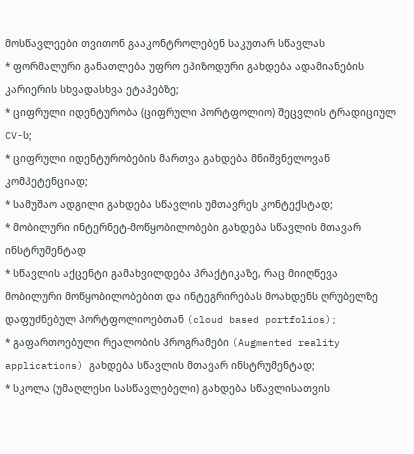მოსწავლეები თვითონ გააკონტროლებენ საკუთარ სწავლას
* ფორმალური განათლება უფრო ეპიზოდური გახდება ადამიანების კარიერის სხვადასხვა ეტაპებზე;
* ციფრული იდენტურობა (ციფრული პორტფოლიო) შეცვლის ტრადიციულ CV-ს;
* ციფრული იდენტურობების მართვა გახდება მნიშვნელოვან კომპეტენციად;
* სამუშაო ადგილი გახდება სწავლის უმთავრეს კონტექსტად;
* მობილური ინტერნეტ-მოწყობილობები გახდება სწავლის მთავარ ინსტრუმენტად
* სწავლის აქცენტი გამახვილდება პრაქტიკაზე, რაც მიიღწევა მობილური მოწყობილობებით და ინტეგრირებას მოახდენს ღრუბელზე დაფუძნებულ პორტფოლიოებთან (cloud based portfolios);
* გაფართოებული რეალობის პროგრამები (Augmented reality applications) გახდება სწავლის მთავარ ინსტრუმენტად;
* სკოლა (უმაღლესი სასწავლებელი) გახდება სწავლისათვის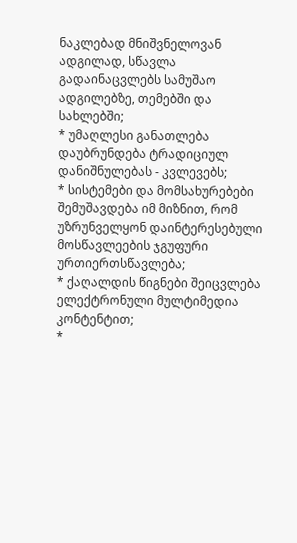ნაკლებად მნიშვნელოვან ადგილად, სწავლა გადაინაცვლებს სამუშაო ადგილებზე, თემებში და სახლებში;
* უმაღლესი განათლება დაუბრუნდება ტრადიციულ დანიშნულებას - კვლევებს;
* სისტემები და მომსახურებები შემუშავდება იმ მიზნით, რომ უზრუნველყონ დაინტერესებული მოსწავლეების ჯგუფური ურთიერთსწავლება;
* ქაღალდის წიგნები შეიცვლება ელექტრონული მულტიმედია კონტენტით;
*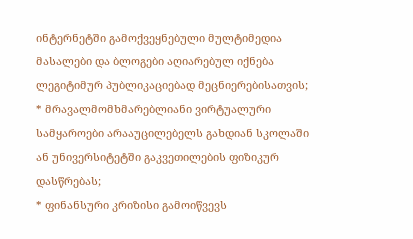ინტერნეტში გამოქვეყნებული მულტიმედია მასალები და ბლოგები აღიარებულ იქნება ლეგიტიმურ პუბლიკაციებად მეცნიერებისათვის;
* მრავალმომხმარებლიანი ვირტუალური სამყაროები არააუცილებელს გახდიან სკოლაში ან უნივერსიტეტში გაკვეთილების ფიზიკურ დასწრებას;
* ფინანსური კრიზისი გამოიწვევს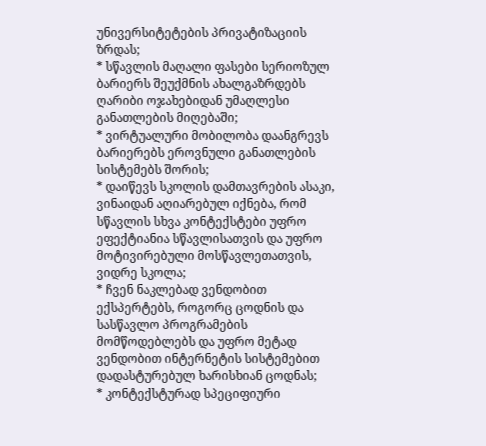უნივერსიტეტების პრივატიზაციის ზრდას;
* სწავლის მაღალი ფასები სერიოზულ ბარიერს შეუქმნის ახალგაზრდებს ღარიბი ოჯახებიდან უმაღლესი განათლების მიღებაში;
* ვირტუალური მობილობა დაანგრევს ბარიერებს ეროვნული განათლების სისტემებს შორის;
* დაიწევს სკოლის დამთავრების ასაკი, ვინაიდან აღიარებულ იქნება, რომ სწავლის სხვა კონტექსტები უფრო ეფექტიანია სწავლისათვის და უფრო მოტივირებული მოსწავლეთათვის, ვიდრე სკოლა;
* ჩვენ ნაკლებად ვენდობით ექსპერტებს, როგორც ცოდნის და სასწავლო პროგრამების მომწოდებლებს და უფრო მეტად ვენდობით ინტერნეტის სისტემებით დადასტურებულ ხარისხიან ცოდნას;
* კონტექსტურად სპეციფიური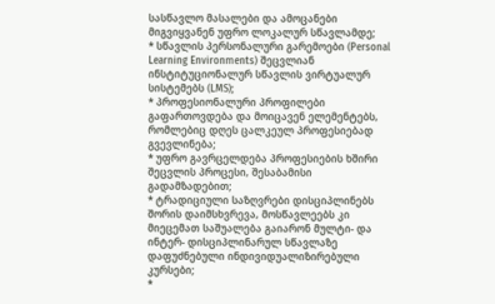სასწავლო მასალები და ამოცანები მიგვიყვანენ უფრო ლოკალურ სწავლამდე;
* სწავლის პერსონალური გარემოები (Personal Learning Environments) შეცვლიან ინსტიტუციონალურ სწავლის ვირტუალურ სისტემებს (LMS);
* პროფესიონალური პროფილები გაფართოვდება და მოიცავენ ელემენტებს, რომლებიც დღეს ცალკეულ პროფესიებად გვევლინება;
* უფრო გავრცელდება პროფესიების ხშირი შეცვლის პროცესი, შესაბამისი გადამზადებით;
* ტრადიციული საზღვრები დისციპლინებს შორის დაიმსხვრევა, მოსწავლეებს კი მიეცემათ საშუალება გაიარონ მულტი- და ინტერ- დისციპლინარულ სწავლაზე დაფუძნებული ინდივიდუალიზირებული კურსები;
*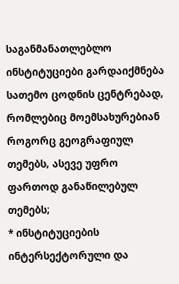საგანმანათლებლო ინსტიტუციები გარდაიქმნება სათემო ცოდნის ცენტრებად, რომლებიც მოემსახურებიან როგორც გეოგრაფიულ თემებს, ასევე უფრო ფართოდ განაწილებულ თემებს;
* ინსტიტუციების ინტერსექტორული და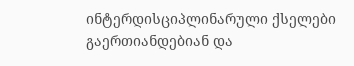ინტერდისციპლინარული ქსელები გაერთიანდებიან და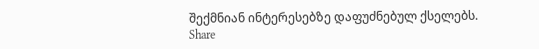შექმნიან ინტერესებზე დაფუძნებულ ქსელებს.
Share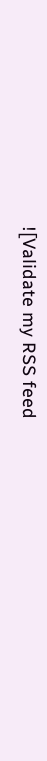![Validate my RSS feed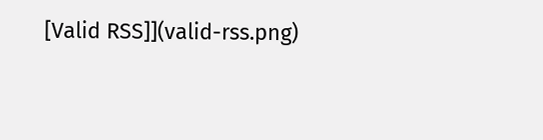[Valid RSS]](valid-rss.png)